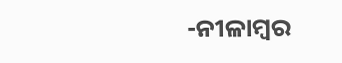-ନୀଳାମ୍ବର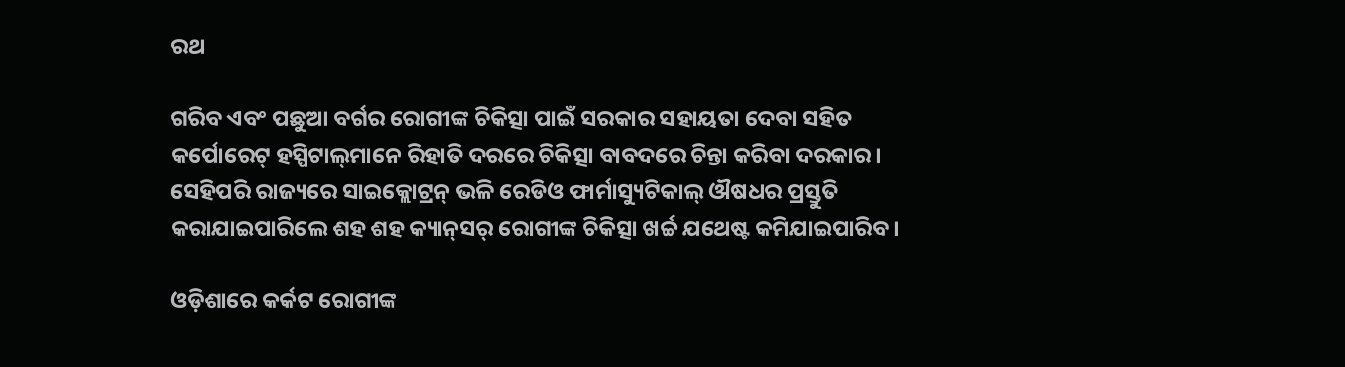ରଥ

ଗରିବ ଏବଂ ପଛୁଆ ବର୍ଗର ରୋଗୀଙ୍କ ଚିକିତ୍ସା ପାଇଁ ସରକାର ସହାୟତା ଦେବା ସହିତ କର୍ପୋରେଟ୍‌ ହସ୍ପିଟାଲ୍‌ମାନେ ରିହାତି ଦରରେ ଚିକିତ୍ସା ବାବଦରେ ଚିନ୍ତା କରିବା ଦରକାର। ସେହିପରି ରାଜ୍ୟରେ ସାଇକ୍ଲୋଟ୍ରନ୍‍ ଭଳି ରେଡିଓ ଫାର୍ମାସ୍ୟୁଟିକାଲ୍‍ ଔଷଧର ପ୍ରସ୍ତୁତି କରାଯାଇପାରିଲେ ଶହ ଶହ କ୍ୟାନ୍‌ସର୍‌ ରୋଗୀଙ୍କ ଚିକିତ୍ସା ଖର୍ଚ୍ଚ ଯଥେଷ୍ଟ କମିଯାଇପାରିବ।

ଓଡ଼ିଶାରେ କର୍କଟ ରୋଗୀଙ୍କ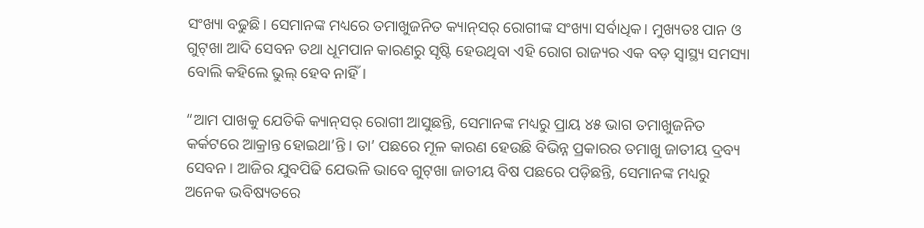ସଂଖ୍ୟା ବଢୁଛି। ସେମାନଙ୍କ ମଧ୍ୟରେ ତମାଖୁଜନିତ କ୍ୟାନ୍‌ସର୍‌ ରୋଗୀଙ୍କ ସଂଖ୍ୟା ସର୍ବାଧିକ। ମୁଖ୍ୟତଃ ପାନ ଓ ଗୁଟ୍‌ଖା ଆଦି ସେବନ ତଥା ଧୂମପାନ କାରଣରୁ ସୃଷ୍ଟି ହେଉଥିବା ଏହି ରୋଗ ରାଜ୍ୟର ଏକ ବଡ଼ ସ୍ୱାସ୍ଥ୍ୟ ସମସ୍ୟା ବୋଲି କହିଲେ ଭୁଲ୍‍ ହେବ ନାହିଁ।

“ଆମ ପାଖକୁ ଯେତିକି କ୍ୟାନ୍‌ସର୍‌ ରୋଗୀ ଆସୁଛନ୍ତି, ସେମାନଙ୍କ ମଧ୍ୟରୁ ପ୍ରାୟ ୪୫ ଭାଗ ତମାଖୁଜନିତ କର୍କଟରେ ଆକ୍ରାନ୍ତ ହୋ‍ଇଥା’ନ୍ତି। ତା’ ପଛରେ ମୂଳ କାରଣ ହେଉଛି ବିଭିନ୍ନ ପ୍ରକାରର ତମାଖୁ ଜାତୀୟ ଦ୍ରବ୍ୟ ସେବନ। ଆଜିର ଯୁବପିଢି ଯେଭଳି ଭାବେ ଗୁଟ୍‌ଖା ଜାତୀୟ ବିଷ ପଛରେ ପଡ଼ିଛନ୍ତି, ସେମାନଙ୍କ ମଧ୍ୟରୁ ଅନେକ ଭବିଷ୍ୟତରେ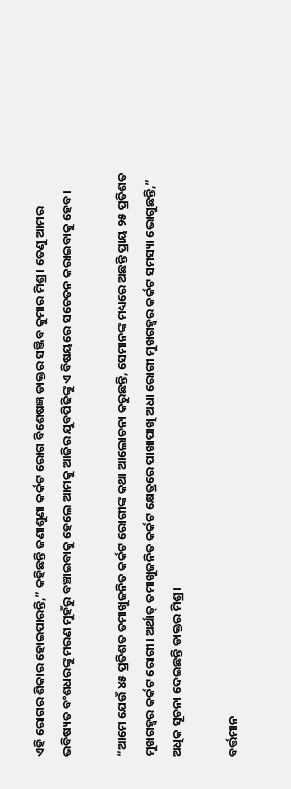ଏହି ରୋଗର ଶିକାର ହୋ‍ଇପାରନ୍ତି,” କହିଛନ୍ତି ଜଣାଶୁଣା କର୍କଟ ରୋଗ ବିଶେଷଜ୍ଞ ଡାକ୍ତର ସଞ୍ଜିବ କୁମାର ମିଶ୍ର। ତେଣୁ ଆମର ଭବିଷ୍ୟତ ବଂଶଧରଙ୍କୁ ମରଣ ମୁହଁରୁ ବଞ୍ଚାଇବାକୁ ହେଲେ ଆମକୁ ଆଜିର ଯୁବପିଢିଙ୍କୁ ଏ ବିଷୟରେ ସଚେତନ କରାଇବାକୁ ହେବ।

“ଆମେ ଯେଉଁ ୪୫ ପ୍ରତିଶତ ତମାଖୁଜନିତ କର୍କଟ ରୋଗୀଙ୍କ କଥା ଆଲୋଚନା କରୁଛନ୍ତି, ସେମାନଙ୍କ ମଧ୍ୟରେ ଅଛନ୍ତି ପ୍ରାୟ ୨୫ ପ୍ରତିଶତ ମୁଖଗହ୍ୱର କର୍କଟ ରୋଗୀ। ଅର୍ଥାତ୍‍ ତମାଖୁଜନିତ କର୍କଟ କ୍ଷେତ୍ରରେ ପାଖାପାଖି ଅଧା ରୋଗୀ ମୁଖଗହ୍ୱର କର୍କଟ ସମସ୍ୟା ଭୋଗୁଛନ୍ତି,” ଅଧିକ ସୂଚନା ଦେଇଛନ୍ତି ଡାକ୍ତର ମିଶ୍ର।

ବର୍ତ୍ତମାନ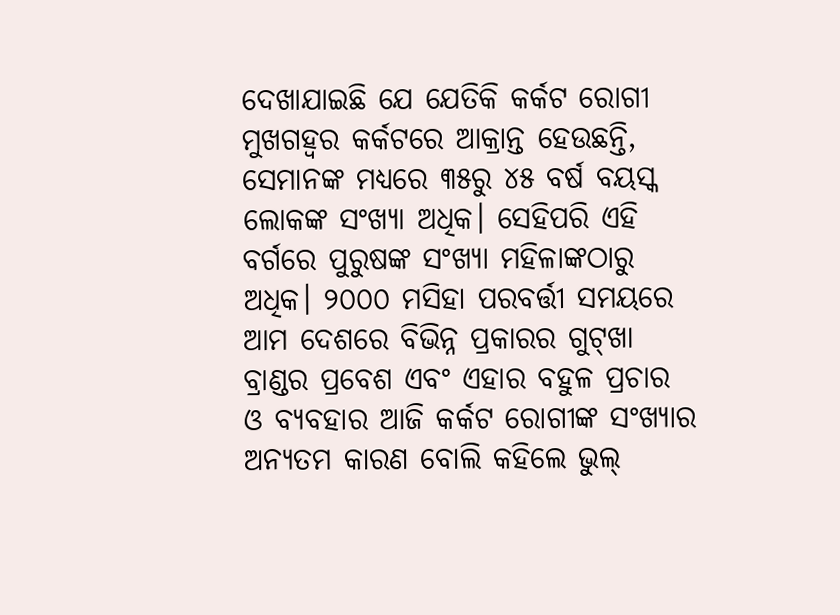ଦେଖାଯାଇଛି ଯେ ଯେତିକି କର୍କଟ ରୋଗୀ ମୁଖଗହ୍ୱର କର୍କଟରେ ଆକ୍ରାନ୍ତ ହେଉଛନ୍ତି, ସେମାନଙ୍କ ମଧ୍ୟରେ ୩୫ରୁ ୪୫ ବର୍ଷ ବୟସ୍କ ଲୋକଙ୍କ ସଂଖ୍ୟା ଅଧିକ। ସେହିପରି ଏହି ବର୍ଗରେ ପୁରୁଷଙ୍କ ସଂଖ୍ୟା ମହିଳାଙ୍କଠାରୁ ଅଧିକ। ୨୦୦୦ ମସିହା ପରବର୍ତ୍ତୀ ସମୟରେ ଆମ ଦେଶରେ ବିଭିନ୍ନ ପ୍ରକାରର ଗୁଟ୍‌ଖା ବ୍ରାଣ୍ଡର ପ୍ରବେଶ ଏବଂ ଏହାର ବହୁଳ ପ୍ରଚାର ଓ ବ୍ୟବହାର ଆଜି କର୍କଟ ରୋଗୀଙ୍କ ସଂଖ୍ୟାର ଅନ୍ୟତମ କାରଣ ବୋଲି କହିଲେ ଭୁଲ୍‍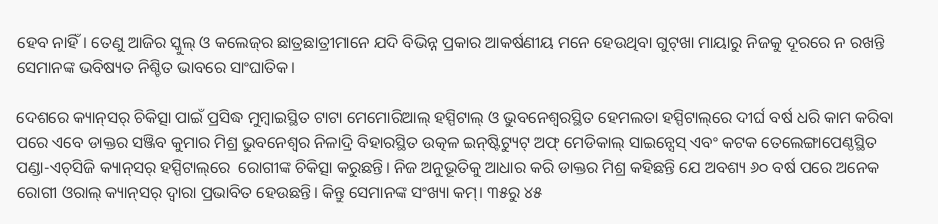ହେବ ନାହିଁ। ତେଣୁ ଆଜିର ସ୍କୁଲ୍‍ ଓ କଲେଜ୍‍ର ଛାତ୍ରଛାତ୍ରୀମାନେ ଯଦି ବିଭିନ୍ନ ପ୍ରକାର ଆକର୍ଷଣୀୟ ମନେ ହେଉଥିବା ଗୁଟ୍‌ଖା ମାୟାରୁ ନିଜକୁ ଦୂରରେ ନ ରଖନ୍ତି ସେମାନଙ୍କ ଭବିଷ୍ୟତ ନିଶ୍ଚିତ ଭାବରେ ସାଂଘାତିକ।

ଦେଶରେ କ୍ୟାନ୍‌ସର୍‌ ଚିକିତ୍ସା ପାଇଁ ପ୍ରସିଦ୍ଧ ମୁମ୍ବାଇସ୍ଥିତ ଟାଟା ମେମୋରିଆଲ୍‍ ହସ୍ପିଟାଲ୍ ଓ ଭୁବନେଶ୍ୱରସ୍ଥିତ ହେମଲତା ହସ୍ପିଟାଲ୍‌ରେ ଦୀର୍ଘ ବର୍ଷ ଧରି କାମ କରିବା ପରେ ଏବେ ଡାକ୍ତର ସଞ୍ଜିବ କୁମାର ମିଶ୍ର ଭୁବନେଶ୍ୱର ନିଳାଦ୍ରି ବିହାରସ୍ଥିତ ଉତ୍କଳ ଇନ୍‌ଷ୍ଟିଟ୍ୟୁଟ୍‌ ଅଫ୍‌ ମେଡିକାଲ୍‍ ସାଇନ୍ସେସ୍‍ ଏବଂ କଟକ ତେଲେଙ୍ଗାପେଣ୍ଠସ୍ଥିତ ପଣ୍ଡା-ଏଚ୍‍ସିଜି କ୍ୟାନ୍‌ସର୍‌ ହସ୍ପିଟାଲ୍‌ରେ  ରୋଗୀଙ୍କ ଚିକିତ୍ସା କରୁଛନ୍ତି। ନିଜ ଅନୁଭୂତିକୁ ଆଧାର କରି ଡାକ୍ତର ମିଶ୍ର କହିଛନ୍ତି ଯେ ଅବଶ୍ୟ ୬୦ ବର୍ଷ ପରେ ଅନେକ ରୋଗୀ ଓରାଲ୍‌ କ୍ୟାନ୍‌‌ସର୍‍ ଦ୍ୱାରା ପ୍ରଭାବିତ ହେଉଛନ୍ତି। କିନ୍ତୁ ସେମାନଙ୍କ ସଂଖ୍ୟା କମ୍‍। ୩୫ରୁ ୪୫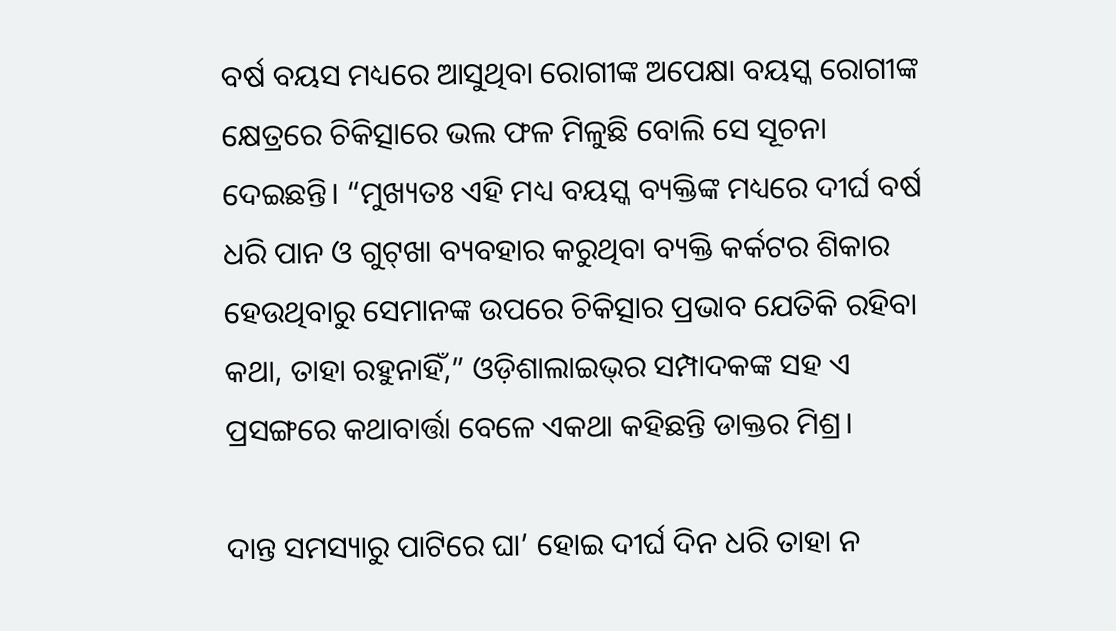ବର୍ଷ ବୟସ ମଧ୍ୟରେ ଆସୁଥିବା ରୋଗୀଙ୍କ ଅପେକ୍ଷା ବୟସ୍କ ରୋଗୀଙ୍କ କ୍ଷେତ୍ରରେ ଚିକିତ୍ସାରେ ଭଲ ଫଳ ମିଳୁଛି ବୋଲି ସେ ସୂଚନା ଦେଇଛନ୍ତି। “ମୁଖ୍ୟତଃ ଏହି ମଧ୍ୟ ବୟସ୍କ ବ୍ୟକ୍ତିଙ୍କ ମଧ୍ୟରେ ଦୀର୍ଘ ବର୍ଷ ଧରି ପାନ ଓ ଗୁଟ୍‌ଖା ବ୍ୟବହାର କରୁଥିବା ବ୍ୟକ୍ତି କର୍କଟର ଶିକାର ହେଉଥିବାରୁ ସେମାନଙ୍କ ଉପରେ ଚିକିତ୍ସାର ପ୍ରଭାବ ଯେତିକି ରହିବା କଥା, ତାହା ରହୁନାହିଁ,” ଓଡ଼ିଶାଲାଇଭ୍‌ର ସମ୍ପାଦକଙ୍କ ସହ ଏ ପ୍ରସଙ୍ଗରେ କଥାବାର୍ତ୍ତା ବେଳେ ଏକଥା କହିଛନ୍ତି ଡାକ୍ତର ମିଶ୍ର।

ଦାନ୍ତ ସମସ୍ୟାରୁ ପାଟିରେ ଘା’ ହୋ‌ଇ ଦୀର୍ଘ ଦିନ ଧରି ତାହା ନ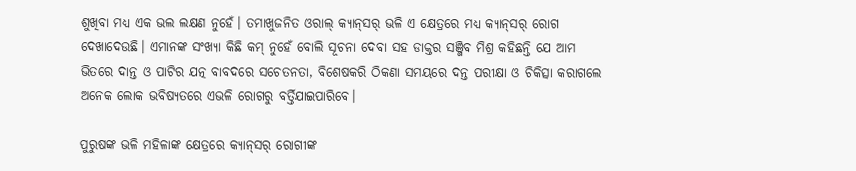ଶୁଖିବା ମଧ୍ୟ ଏକ ଭଲ ଲକ୍ଷଣ ନୁହେଁ। ତମାଖୁଜନିତ ଓରାଲ୍‌ କ୍ୟାନ୍‌ସର୍‌ ଭଳି ଏ କ୍ଷେତ୍ରରେ ମଧ୍ୟ କ୍ୟାନ୍‌ସର୍‌ ରୋଗ ଦେଖାଦେଉଛି। ଏମାନଙ୍କ ସଂଖ୍ୟା କିଛି କମ୍‍ ନୁହେଁ ବୋଲି ସୂଚନା ଦେବା ସହ ଡାକ୍ତର ସଞ୍ଜିବ ମିଶ୍ର କହିଛନ୍ତି ଯେ ଆମ ଭିତରେ ଦାନ୍ତ ଓ ପାଟିର ଯତ୍ନ ବାବଦରେ ସଚେତନତା, ବିଶେଷକରି ଠିକଣା ସମୟରେ ଦନ୍ତ ପରୀକ୍ଷା ଓ ଚିକିତ୍ସା କରାଗଲେ ଅନେକ ଲୋକ ଭବିଷ୍ୟତରେ ଏଭଳି ରୋଗରୁ ବର୍ତ୍ତିଯାଇପାରିବେ।

ପୁରୁଷଙ୍କ ଭଳି ମହିଳାଙ୍କ କ୍ଷେତ୍ରରେ କ୍ୟାନ୍‌ସର୍‌ ରୋଗୀଙ୍କ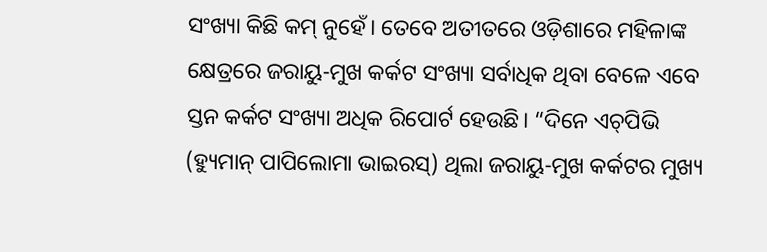ସଂଖ୍ୟା କିଛି କମ୍‍ ନୁହେଁ। ତେବେ ଅତୀତରେ ଓଡ଼ିଶାରେ ମହିଳାଙ୍କ କ୍ଷେତ୍ରରେ ଜରାୟୁ-ମୁଖ କର୍କଟ ସଂଖ୍ୟା ସର୍ବାଧିକ ଥିବା ବେଳେ ଏବେ ସ୍ତନ କର୍କଟ ସଂଖ୍ୟା ଅଧିକ ରିପୋର୍ଟ ହେଉଛି। “ଦିନେ ଏଚ୍‌ପିଭି (ହ୍ୟୁମାନ୍‌ ପାପିଲୋମା ଭାଇରସ୍‍) ଥିଲା ଜରାୟୁ-ମୁଖ କର୍କଟର ମୁଖ୍ୟ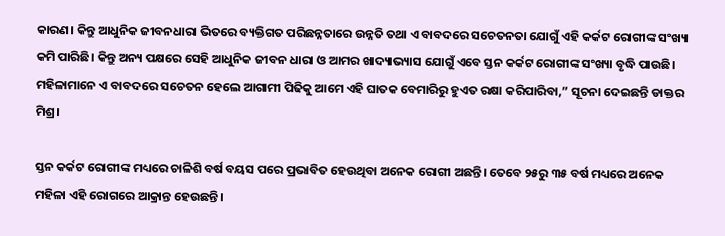କାରଣ। କିନ୍ତୁ ଆଧୁନିକ ଜୀବନଧାରା ଭିତରେ ବ୍ୟକ୍ତିଗତ ପରିଛନ୍ନତାରେ ଉନ୍ନତି ତଥା ଏ ବାବଦରେ ସଚେତନତା ଯୋଗୁଁ ଏହି କର୍କଟ ରୋଗୀଙ୍କ ସଂଖ୍ୟା କମି ପାରିଛି। କିନ୍ତୁ ଅନ୍ୟ ପକ୍ଷରେ ସେହି ଆଧୁନିକ ଜୀବନ ଧାରା ଓ ଆମର ଖାଦ୍ୟାଭ୍ୟାସ ଯୋଗୁଁ ଏବେ ସ୍ତନ କର୍କଟ ରୋଗୀଙ୍କ ସଂଖ୍ୟା ବୃଦ୍ଧି ପାଉଛି। ମହିଳାମାନେ ଏ ବାବଦରେ ସଚେତନ ହେଲେ ଆଗାମୀ ପିଢିକୁ ଆମେ ଏହି ଘାତକ ବେମାରିରୁ ହୁଏତ ରକ୍ଷା କରିପାରିବା,” ସୂଚନା ଦେଇଛନ୍ତି ଡାକ୍ତର ମିଶ୍ର।

ସ୍ତନ କର୍କଟ ରୋଗୀଙ୍କ ମଧ୍ୟରେ ଚାଳିଶି ବର୍ଷ ବୟସ ପରେ ପ୍ରଭାବିତ ହେଉଥିବା ଅନେକ ରୋଗୀ ଅଛନ୍ତି। ତେବେ ୨୫ରୁ ୩୫ ବର୍ଷ ମଧ୍ୟରେ ଅନେକ ମହିଳା ଏହି ରୋଗରେ ଆକ୍ରାନ୍ତ ହେଉଛନ୍ତି।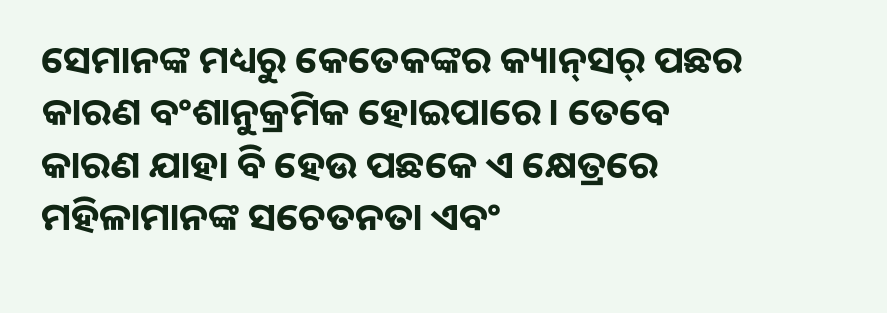ସେମାନଙ୍କ ମଧ୍ୟରୁ କେତେକଙ୍କର କ୍ୟାନ୍‌ସର୍‌ ପଛର କାରଣ ବଂଶାନୁକ୍ରମିକ ହୋ‍ଇପାରେ। ତେବେ କାରଣ ଯାହା ବି ହେଉ ପଛକେ ଏ କ୍ଷେତ୍ରରେ ମହିଳାମାନଙ୍କ ସଚେତନତା ଏବଂ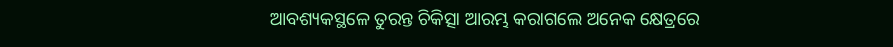ଆବଶ୍ୟକସ୍ଥଳେ ତୁରନ୍ତ ଚିକିତ୍ସା ଆରମ୍ଭ କରାଗଲେ ଅନେକ କ୍ଷେତ୍ରରେ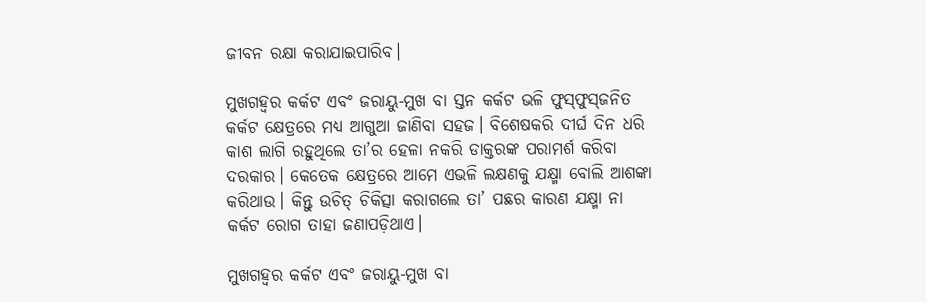ଜୀବନ ରକ୍ଷା କରାଯାଇପାରିବ।

ମୁଖଗହ୍ୱର କର୍କଟ ଏବଂ ଜରାୟୁ-ମୁଖ ବା ସ୍ତନ କର୍କଟ ଭଳି ଫୁସ୍‌ଫୁସ୍‍ଜନିତ କର୍କଟ କ୍ଷେତ୍ରରେ ମଧ୍ୟ ଆଗୁଆ ଜାଣିବା ସହଜ। ବିଶେଷକରି ଦୀର୍ଘ ଦିନ ଧରି କାଶ ଲାଗି ରହୁଥିଲେ ତା’ର ହେଳା ନକରି ଡାକ୍ତରଙ୍କ ପରାମର୍ଶ କରିବା ଦରକାର। କେତେକ କ୍ଷେତ୍ରରେ ଆମେ ଏଭଳି ଲକ୍ଷଣକୁ ଯକ୍ଷ୍ମା ବୋଲି ଆଶଙ୍କା କରିଥାଉ। କିନ୍ତୁ ଉଚିତ୍‌ ଚିକିତ୍ସା କରାଗଲେ ତା’ ପଛର କାରଣ ଯକ୍ଷ୍ମା ନା କର୍କଟ ରୋଗ ତାହା ଜଣାପଡ଼ିଥାଏ।

ମୁଖଗହ୍ୱର କର୍କଟ ଏବଂ ଜରାୟୁ-ମୁଖ ବା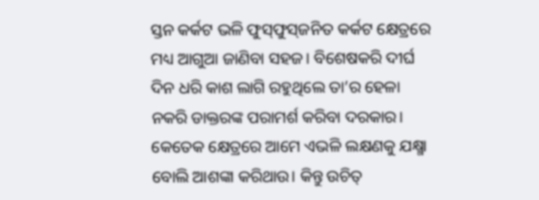ସ୍ତନ କର୍କଟ ଭଳି ଫୁସ୍‌ଫୁସ୍‍ଜନିତ କର୍କଟ କ୍ଷେତ୍ରରେ ମଧ୍ୟ ଆଗୁଆ ଜାଣିବା ସହଜ। ବିଶେଷକରି ଦୀର୍ଘ ଦିନ ଧରି କାଶ ଲାଗି ରହୁଥିଲେ ତା’ର ହେଳା ନକରି ଡାକ୍ତରଙ୍କ ପରାମର୍ଶ କରିବା ଦରକାର। କେତେକ କ୍ଷେତ୍ରରେ ଆମେ ଏଭଳି ଲକ୍ଷଣକୁ ଯକ୍ଷ୍ମା ବୋଲି ଆଶଙ୍କା କରିଥାଉ। କିନ୍ତୁ ଉଚିତ୍‌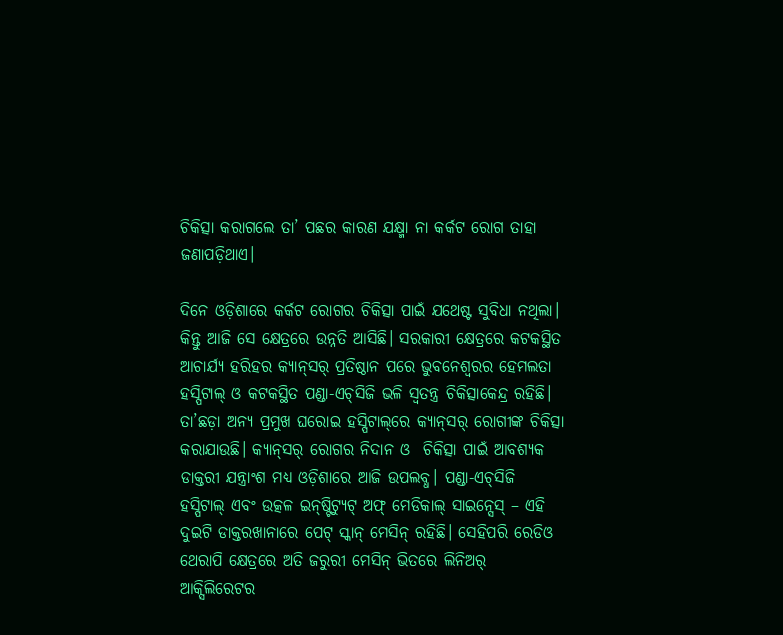ଚିକିତ୍ସା କରାଗଲେ ତା’ ପଛର କାରଣ ଯକ୍ଷ୍ମା ନା କର୍କଟ ରୋଗ ତାହା ଜଣାପଡ଼ିଥାଏ।

ଦିନେ ଓଡ଼ିଶାରେ କର୍କଟ ରୋଗର ଚିକିତ୍ସା ପାଇଁ ଯଥେଷ୍ଟ ସୁବିଧା ନଥିଲା। କିନ୍ତୁ ଆଜି ସେ କ୍ଷେତ୍ରରେ ଉନ୍ନତି ଆସିଛି। ସରକାରୀ କ୍ଷେତ୍ରରେ କଟକସ୍ଥିତ ଆଚାର୍ଯ୍ୟ ହରିହର କ୍ୟାନ୍‌ସର୍‌ ପ୍ରତିଷ୍ଠାନ ପରେ ଭୁବନେଶ୍ୱରର ହେମଲତା ହସ୍ପିଟାଲ୍‌ ଓ କଟକସ୍ଥିତ ପଣ୍ଡା-ଏଚ୍‌ସିଜି ଭଳି ସ୍ୱତନ୍ତ୍ର ଚିକିତ୍ସାକେନ୍ଦ୍ର ରହିଛି। ତା’ଛଡ଼ା ଅନ୍ୟ ପ୍ରମୁଖ ଘରୋ‌ଇ ହସ୍ପିଟାଲ୍‌ରେ କ୍ୟାନ୍‌ସର୍‌ ରୋଗୀଙ୍କ ଚିକିତ୍ସା କରାଯାଉଛି। କ୍ୟାନ୍‌ସର୍‌ ରୋଗର ନିଦାନ ଓ  ଚିକିତ୍ସା ପାଇଁ ଆବଶ୍ୟକ ଡାକ୍ତରୀ ଯନ୍ତ୍ରାଂଶ ମଧ୍ୟ ଓଡ଼ିଶାରେ ଆଜି ଉପଲବ୍ଧ। ପଣ୍ଡା-ଏଚ୍‌ସିଜି ହସ୍ପିଟାଲ୍‍ ଏବଂ ଉତ୍କଳ ଇନ୍‌ଷ୍ଟିଟ୍ୟୁଟ୍‌ ଅଫ୍‌ ମେଡିକାଲ୍‍ ସାଇନ୍ସେସ୍‍ – ଏହି ଦୁଇଟି ଡାକ୍ତରଖାନାରେ ପେଟ୍‍ ସ୍କାନ୍‌ ମେସିନ୍‌ ରହିଛି। ସେହିପରି ରେଡିଓ ଥେରାପି କ୍ଷେତ୍ରରେ ଅତି ଜରୁରୀ ମେସିନ୍‌ ଭିତରେ ଲିନିଅର୍‍ ଆକ୍ସିଲିରେଟର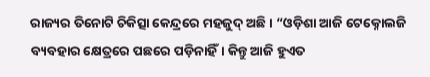ରାଜ୍ୟର ତିନୋଟି ଚିକିତ୍ସା କେନ୍ଦ୍ରରେ ମହଜୁଦ୍‍ ଅଛି। “ଓଡ଼ିଶା ଆଜି ଟେକ୍ନୋଲଜି ବ୍ୟବହାର କ୍ଷେତ୍ରରେ ପଛରେ ପଡ଼ିନାହିଁ। କିନ୍ତୁ ଆଜି ହୁଏତ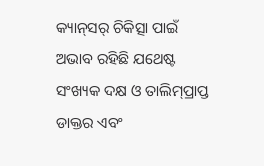କ୍ୟାନ୍‌ସର୍‌ ଚିକିତ୍ସା ପାଇଁ ଅଭାବ ରହିଛି ଯଥେଷ୍ଟ ସଂଖ୍ୟକ ଦକ୍ଷ ଓ ତାଲିମ୍‌ପ୍ରାପ୍ତ ଡାକ୍ତର ଏବଂ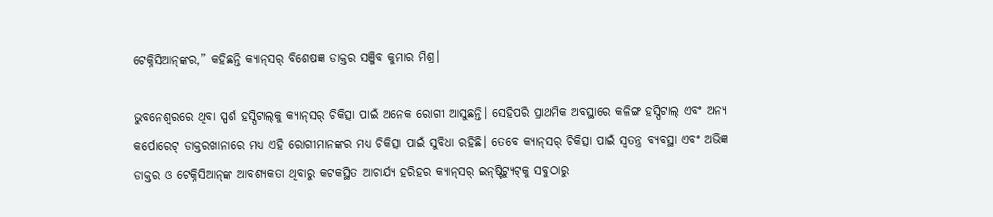ଟେକ୍ନିସିଆନ୍‌ଙ୍କର,” କହିଛନ୍ତି କ୍ୟାନ୍‌ସର୍‌ ବିଶେଷଜ୍ଞ ଡାକ୍ତର ସଞ୍ଜିବ କୁମାର ମିଶ୍ର।

ଭୁବନେଶ୍ୱରରେ ଥିବା ସ୍ପର୍ଶ ହସ୍ପିଟାଲ୍‌କୁ କ୍ୟାନ୍‍ସର୍‌ ଚିକିତ୍ସା ପାଇଁ ଅନେକ ରୋଗୀ ଆସୁଛନ୍ତି। ସେହିପରି ପ୍ରାଥମିକ ଅବସ୍ଥାରେ କଳିଙ୍ଗ ହସ୍ପିଟାଲ୍‍ ଏବଂ ଅନ୍ୟ କର୍ପୋରେଟ୍‍ ଡାକ୍ତରଖାନାରେ ମଧ୍ୟ ଏହି ରୋଗୀମାନଙ୍କର ମଧ୍ୟ ଚିକିତ୍ସା ପାଇଁ ସୁବିଧା ରହିଛି। ତେବେ କ୍ୟାନ୍‌ସର୍‌ ଚିକିତ୍ସା ପାଇଁ ସ୍ୱତନ୍ତ୍ର ବ୍ୟବସ୍ଥା ଏବଂ ଅଭିଜ୍ଞ ଡାକ୍ତର ଓ ଟେକ୍ନିସିଆନ୍‌ଙ୍କ ଆବଶ୍ୟକତା ଥିବାରୁ କଟକସ୍ଥିତ ଆଚାର୍ଯ୍ୟ ହରିହର କ୍ୟାନ୍‌ସର୍‌ ଇନ୍‌ଷ୍ଟିଟ୍ୟୁଟ୍‌କୁ ସବୁଠାରୁ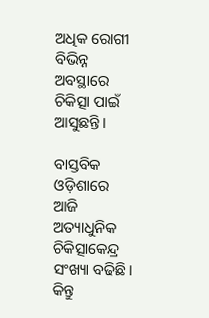ଅଧିକ ରୋଗୀ ବିଭିନ୍ନ ଅବସ୍ଥାରେ ଚିକିତ୍ସା ପାଇଁ ଆସୁଛନ୍ତି।

ବାସ୍ତବିକ ଓଡ଼ିଶାରେ ଆଜି ଅତ୍ୟାଧୁନିକ ଚିକିତ୍ସାକେନ୍ଦ୍ର ସଂଖ୍ୟା ବଢିଛି। କିନ୍ତୁ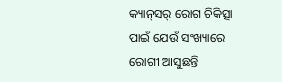କ୍ୟାନ୍‌ସର୍‌ ରୋଗ ଚିକିତ୍ସା ପାଇଁ ଯେଉଁ ସଂଖ୍ୟାରେ ରୋଗୀ ଆସୁଛନ୍ତି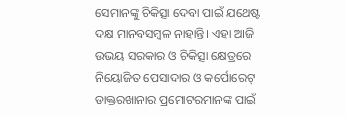ସେମାନଙ୍କୁ ଚିକିତ୍ସା ଦେବା ପାଇଁ ଯଥେଷ୍ଟ ଦକ୍ଷ ମାନବସମ୍ବଳ ନାହାନ୍ତି। ଏହା ଆଜି ଉଭୟ ସରକାର ଓ ଚିକିତ୍ସା କ୍ଷେତ୍ରରେ ନିୟୋଜିତ ପେସାଦାର ଓ କର୍ପୋରେଟ୍‍ ଡାକ୍ତରଖାନାର ପ୍ରମୋଟରମାନଙ୍କ ପାଇଁ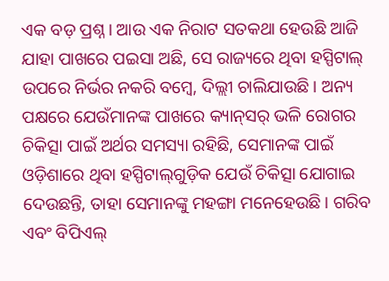ଏକ ବଡ଼ ପ୍ରଶ୍ନ। ଆଉ ଏକ ନିରାଟ ସତକଥା ହେଉଛି ଆଜି ଯାହା ପାଖରେ ପ‌ଇସା ଅଛି, ସେ ରାଜ୍ୟରେ ଥିବା ହସ୍ପିଟାଲ୍‌ ଉପରେ ନିର୍ଭର ନକରି ବମ୍ବେ, ଦିଲ୍ଲୀ ଚାଲିଯାଉଛି। ଅନ୍ୟ ପକ୍ଷରେ ଯେଉଁମାନଙ୍କ ପାଖରେ କ୍ୟାନ୍‌ସର୍‌ ଭଳି ରୋଗର ଚିକିତ୍ସା ପାଇଁ ଅର୍ଥର ସମସ୍ୟା ରହିଛି, ସେମାନଙ୍କ ପାଇଁ ଓଡ଼ିଶାରେ ଥିବା ହସ୍ପିଟାଲ୍‌ଗୁଡ଼ିକ ଯେଉଁ ଚିକିତ୍ସା ଯୋଗାଇ ଦେଉଛନ୍ତି, ତାହା ସେମାନଙ୍କୁ ମହଙ୍ଗା ମନେହେଉଛି। ଗରିବ ଏବଂ ବିପିଏଲ୍‌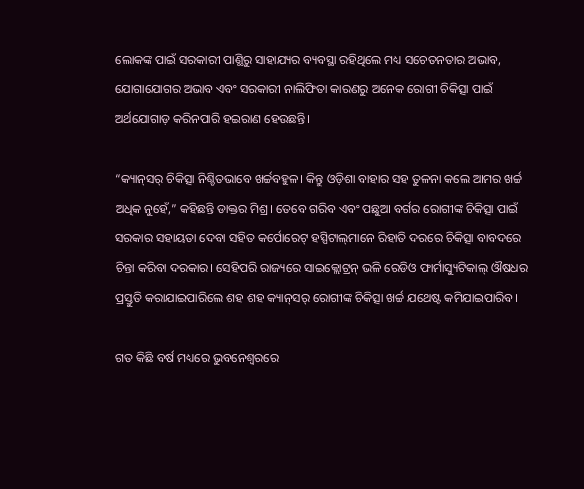ଲୋକଙ୍କ ପାଇଁ ସରକାରୀ ପାଣ୍ଥିରୁ ସାହାଯ୍ୟର ବ୍ୟବସ୍ଥା ରହିଥିଲେ ମଧ୍ୟ ସଚେତନତାର ଅଭାବ, ଯୋଗାଯୋଗର ଅଭାବ ଏବଂ ସରକାରୀ ନାଲିଫିତା କାରଣରୁ ଅନେକ ରୋଗୀ ଚିକିତ୍ସା ପାଇଁ ଅର୍ଥଯୋଗାଡ଼ କରିନପାରି ହ‌ଇରାଣ ହେଉଛନ୍ତି।

“କ୍ୟାନ୍‌ସର୍‌ ଚିକିତ୍ସା ନିଶ୍ଚିତଭାବେ ଖର୍ଚ୍ଚବହୁଳ। କିନ୍ତୁ ଓଡ଼ିଶା ବାହାର ସହ ତୁଳନା କଲେ ଆମର ଖର୍ଚ୍ଚ ଅଧିକ ନୁହେଁ,” କହିଛନ୍ତି ଡାକ୍ତର ମିଶ୍ର। ତେବେ ଗରିବ ଏବଂ ପଛୁଆ ବର୍ଗର ରୋଗୀଙ୍କ ଚିକିତ୍ସା ପାଇଁ ସରକାର ସହାୟତା ଦେବା ସହିତ କର୍ପୋରେଟ୍‌ ହସ୍ପିଟାଲ୍‌ମାନେ ରିହାତି ଦରରେ ଚିକିତ୍ସା ବାବଦରେ ଚିନ୍ତା କରିବା ଦରକାର। ସେହିପରି ରାଜ୍ୟରେ ସାଇକ୍ଲୋଟ୍ରନ୍‍ ଭଳି ରେଡିଓ ଫାର୍ମାସ୍ୟୁଟିକାଲ୍‍ ଔଷଧର ପ୍ରସ୍ତୁତି କରାଯାଇପାରିଲେ ଶହ ଶହ କ୍ୟାନ୍‌ସର୍‌ ରୋଗୀଙ୍କ ଚିକିତ୍ସା ଖର୍ଚ୍ଚ ଯଥେଷ୍ଟ କମିଯାଇପାରିବ।

ଗତ କିଛି ବର୍ଷ ମଧ୍ୟରେ ଭୁବନେଶ୍ୱରରେ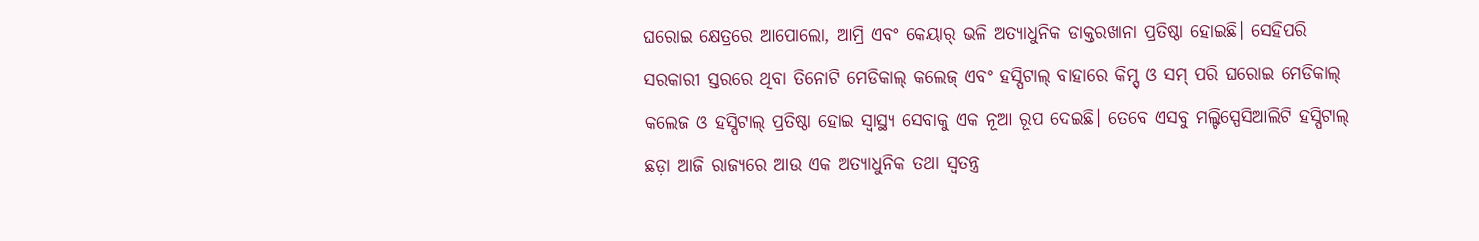ଘରୋ‌ଇ କ୍ଷେତ୍ରରେ ଆପୋଲୋ, ଆମ୍ରି ଏବଂ କେୟାର୍‌ ଭଳି ଅତ୍ୟାଧୁନିକ ଡାକ୍ତରଖାନା ପ୍ରତିଷ୍ଠା ହୋ‌ଇଛି। ସେହିପରି ସରକାରୀ ସ୍ତରରେ ଥିବା ତିନୋଟି ମେଡିକାଲ୍‌ କଲେଜ୍‍ ଏବଂ ହସ୍ପିଟାଲ୍‌ ବାହାରେ କିମ୍ସ୍‍ ଓ ସମ୍‌ ପରି ଘରୋ‌ଇ ମେଡିକାଲ୍‌ କଲେଜ ଓ ହସ୍ପିଟାଲ୍‌ ପ୍ରତିଷ୍ଠା ହୋ‍ଇ ସ୍ୱାସ୍ଥ୍ୟ ସେବାକୁ ଏକ ନୂଆ ରୂପ ଦେଇଛି। ତେବେ ଏସବୁ ମଲ୍ଟିସ୍ପେସିଆଲିଟି ହସ୍ପିଟାଲ୍‌ ଛଡ଼ା ଆଜି ରାଜ୍ୟରେ ଆଉ ଏକ ଅତ୍ୟାଧୁନିକ ତଥା ସ୍ୱତନ୍ତ୍ର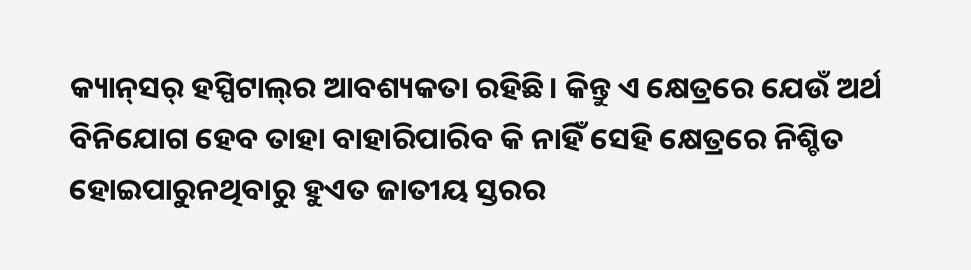କ୍ୟାନ୍‌ସର୍‌ ହସ୍ପିଟାଲ୍‌ର ଆବଶ୍ୟକତା ରହିଛି। କିନ୍ତୁ ଏ କ୍ଷେତ୍ରରେ ଯେଉଁ ଅର୍ଥ ବିନିଯୋଗ ହେବ ତାହା ବାହାରିପାରିବ କି ନାହିଁ ସେହି କ୍ଷେତ୍ରରେ ନିଶ୍ଚିତ ହୋ‍ଇପାରୁନଥିବାରୁ ହୁଏତ ଜାତୀୟ ସ୍ତରର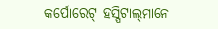କର୍ପୋରେଟ୍‌ ହସ୍ପିଟାଲ୍‌ମାନେ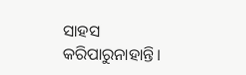ସାହସ କରିପାରୁନାହାନ୍ତି।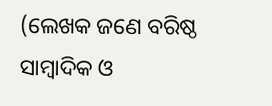(ଲେଖକ ଜଣେ ବରିଷ୍ଠ ସାମ୍ବାଦିକ ଓ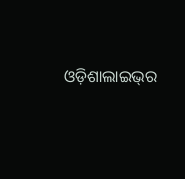ଓଡ଼ିଶାଲାଇଭ୍‌ର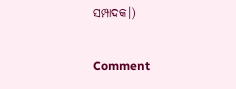ସମ୍ପାଦକ।)

Comment